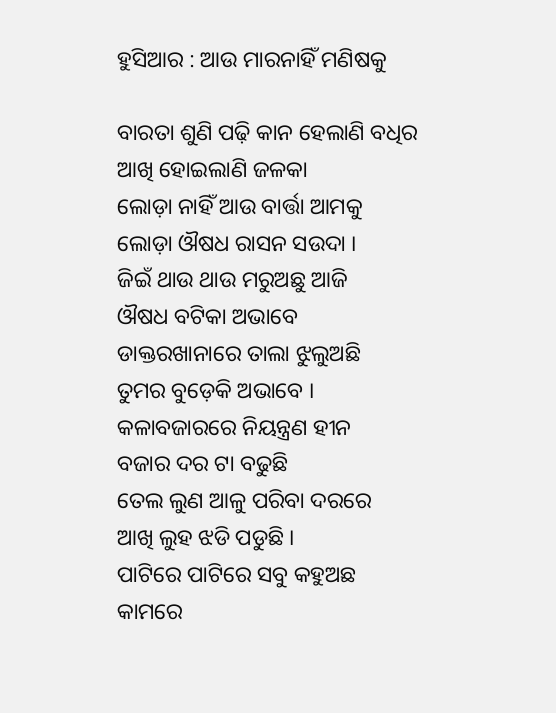ହୁସିଆର : ଆଉ ମାରନାହିଁ ମଣିଷକୁ

ବାରତା ଶୁଣି ପଢ଼ି କାନ ହେଲାଣି ବଧିର
ଆଖି ହୋଇଲାଣି ଜଳକା
ଲୋଡ଼ା ନାହିଁ ଆଉ ବାର୍ତ୍ତା ଆମକୁ
ଲୋଡ଼ା ଔଷଧ ରାସନ ସଉଦା ।
ଜିଇଁ ଥାଉ ଥାଉ ମରୁଅଛୁ ଆଜି
ଔଷଧ ବଟିକା ଅଭାବେ
ଡାକ୍ତରଖାନାରେ ତାଲା ଝୁଲୁଅଛି
ତୁମର ବୁଡ଼େକି ଅଭାବେ ।
କଳାବଜାରରେ ନିୟନ୍ତ୍ରଣ ହୀନ
ବଜାର ଦର ଟା ବଢୁଛି
ତେଲ ଲୁଣ ଆଳୁ ପରିବା ଦରରେ
ଆଖି ଲୁହ ଝଡି ପଡୁଛି ।
ପାଟିରେ ପାଟିରେ ସବୁ କହୁଅଛ
କାମରେ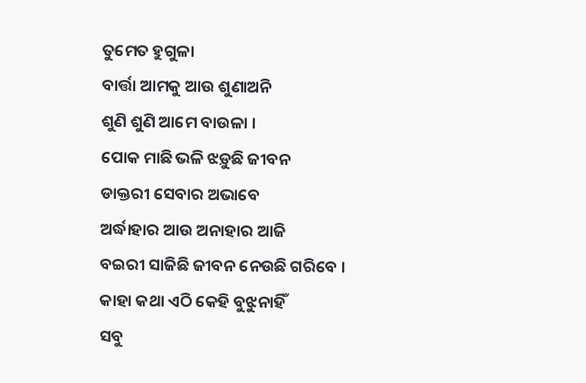ତୁମେତ ହୁଗୁଳା
ବାର୍ତ୍ତା ଆମକୁ ଆଉ ଶୁଣାଅନି
ଶୁଣି ଶୁଣି ଆମେ ବାଉଳା ।
ପୋକ ମାଛି ଭଳି ଝଡ଼ୁଛି ଜୀବନ
ଡାକ୍ତରୀ ସେବାର ଅଭାବେ
ଅର୍ଦ୍ଧାହାର ଆଉ ଅନାହାର ଆଜି
ବଇରୀ ସାଜିଛି ଜୀବନ ନେଉଛି ଗରିବେ ।
କାହା କଥା ଏଠି କେହି ବୁଝୁନାହିଁ
ସବୁ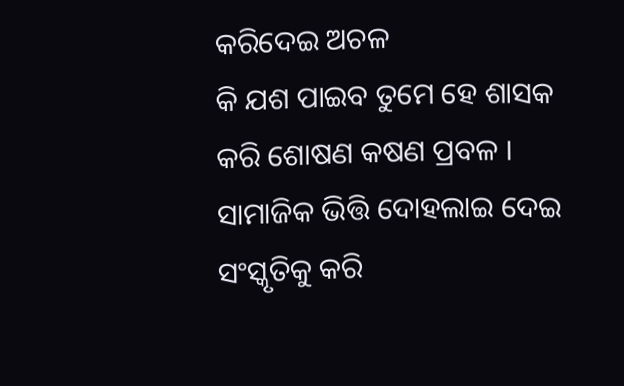କରିଦେଇ ଅଚଳ
କି ଯଶ ପାଇବ ତୁମେ ହେ ଶାସକ
କରି ଶୋଷଣ କଷଣ ପ୍ରବଳ ।
ସାମାଜିକ ଭିତ୍ତି ଦୋହଲାଇ ଦେଇ
ସଂସ୍କୃତିକୁ କରି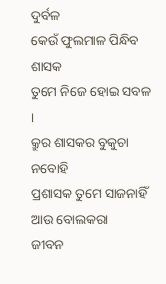ଦୁର୍ବଳ
କେଉଁ ଫୁଲମାଳ ପିନ୍ଧିବ ଶାସକ
ତୁମେ ନିଜେ ହୋଇ ସବଳ ।
କ୍ରୁର ଶାସକର ବୁକୁଚା ନବୋହି
ପ୍ରଶାସକ ତୁମେ ସାଜନାହିଁ ଆଉ ବୋଲକରା
ଜୀବନ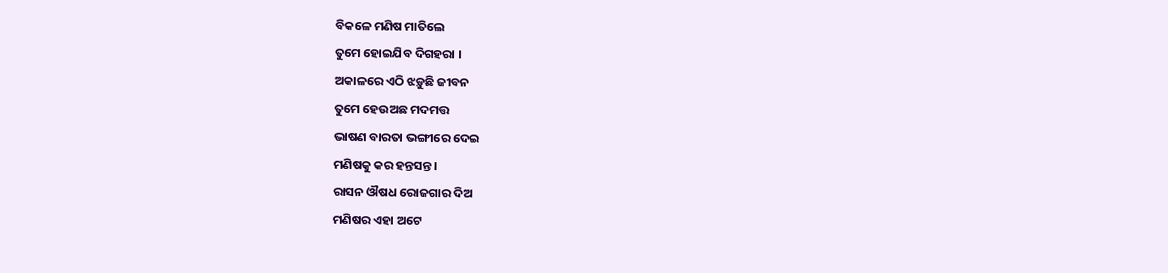ବିକଳେ ମଣିଷ ମାତିଲେ
ତୁମେ ହୋଇଯିବ ଦିଗହରା ।
ଅକାଳରେ ଏଠି ଝଡ଼ୁଛି ଜୀବନ
ତୁମେ ହେଉଅଛ ମଦମତ୍ତ
ଭାଷଣ ବାରତା ଭଙ୍ଗୀରେ ଦେଇ
ମଣିଷକୁ କର ହନ୍ତସନ୍ତ ।
ରାସନ ଔଷଧ ରୋଜଗାର ଦିଅ
ମଣିଷର ଏହା ଅଟେ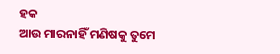ହକ
ଆଉ ମାରନାହିଁ ମଣିଷକୁ ତୁମେ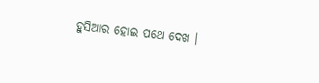ହୁସିଆର ହୋଇ ପଥେ ଦେଖ ।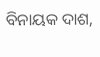ବିନାୟକ ଦାଶ,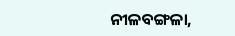ନୀଳବଙ୍ଗଳା,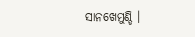ସାନଖେମୁଣ୍ଡି ।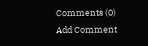Comments (0)
Add Comment